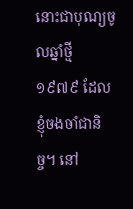នោះជាបុណ្យចូលឆ្នាំថ្មី ១៩៧៩ ដែលខ្ញុំចងចាំជានិច្ច។ នៅ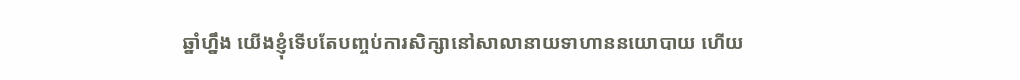ឆ្នាំហ្នឹង យើងខ្ញុំទើបតែបញ្ចប់ការសិក្សានៅសាលានាយទាហាននយោបាយ ហើយ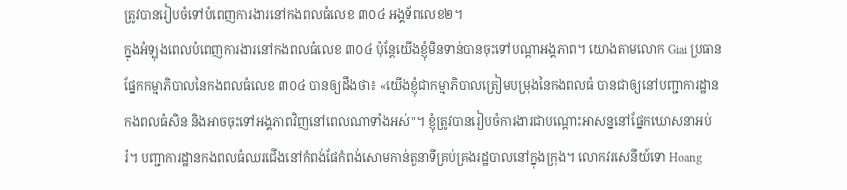ត្រូវបានរៀបចំទៅបំពេញការងារនៅកងពលធំលេខ ៣០៤ អង្គទ័ពលេខ២។
ក្នុងអំឡុងពេលបំពេញការងារនៅកងពលធំលេខ ៣០៤ ប៉ុន្តែយើងខ្ញុំមិនទាន់បានចុះទៅបណ្ដាអង្គភាព។ យោងតាមលោក Giai ប្រធានផ្នែកកម្មាភិបាលនៃកងពលធំលេខ ៣០៤ បានឲ្យដឹងថា៖ «យើងខ្ញុំជាកម្មាភិបាលត្រៀមបម្រុងនៃកងពលធំ បានជាឲ្យនៅបញ្ជាការដ្ឋានកងពលធំសិន និងអាចចុះទៅអង្គភាពវិញនៅពេលណាទាំងអស់"។ ខ្ញុំត្រូវបានរៀបចំការងារជាបណ្ដោះអាសន្ននៅផ្នែកឃោសនាអប់រំ។ បញ្ជាការដ្ឋានកងពលធំឈរជើងនៅកំពង់ផែកំពង់សោមកាន់តួនាទីគ្រប់គ្រងរដ្ឋបាលនៅក្នុងក្រុង។ លោកវរសេនីយ៍ទោ Hoang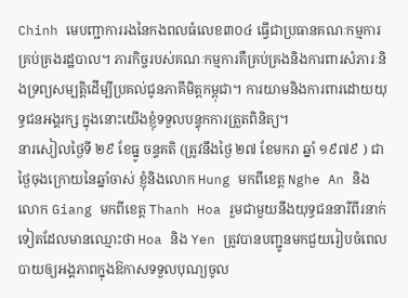Chinh មេបញ្ជាការរងនៃកងពលធំលេខ៣០៤ ធ្វើជាប្រធានគណៈកម្មការគ្រប់គ្រងរដ្ឋបាល។ ភារកិច្ចរបស់គណៈកម្មការគឺគ្រប់គ្រងនិងការពារសំភារៈនិងទ្រព្យសម្បត្តិដើម្បីប្រគល់ជូនភាគីមិត្ដកម្ពុជា។ ការយាមនិងការពារដោយយុទ្ធជនអង្គរក្ស ក្នុងនោះយើងខ្ញុំទទួលបន្ទុកការត្រួតពិនិត្យ។
នារសៀលថ្ងៃទី ២៩ ខែធ្នូ ចន្ទគតិ (ត្រូវនឹងថ្ងៃ ២៧ ខែមករា ឆ្នាំ ១៩៧៩ ) ជាថ្ងៃចុងក្រោយនៃឆ្នាំចាស់ ខ្ញុំនិងលោក Hung មកពីខេត្ដ Nghe An និងលោក Giang មកពីខេត្ដ Thanh Hoa រួមជាមួយនឹងយុទ្ធជននារីពីរនាក់ទៀតដែលមានឈ្មោះថា Hoa និង Yen ត្រូវបានបញ្ជូនមកជួយរៀបចំពេលបាយឲ្យអង្គភាពក្នុងឱកាសទទួលបុណ្យចូល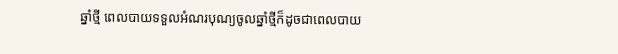ឆ្នាំថ្មី ពេលបាយទទួលអំណរបុណ្យចូលឆ្នាំថ្មីក៏ដូចជាពេលបាយ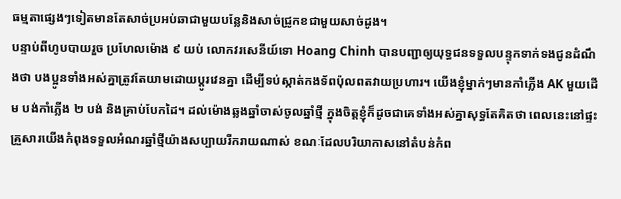ធម្មតាផ្សេងៗទៀតមានតែសាច់ប្រអប់ឆាជាមួយបន្លែនិងសាច់ជ្រូកខជាមួយសាច់ដូង។
បន្ទាប់ពីហូបបាយរួច ប្រហែលម៉ោង ៩ យប់ លោកវរសេនីយ៍ទោ Hoang Chinh បានបញ្ជាឲ្យយុទ្ធជនទទួលបន្ទុកទាក់ទងជូនដំណឹងថា បងប្អូនទាំងអស់គ្នាត្រូវតែយាមដោយប្តូរវេនគ្នា ដើម្បីទប់ស្កាត់កងទ័ពប៉ុលពតវាយប្រហារ។ យើងខ្ញុំម្នាក់ៗមានកាំភ្លើង AK មួយដើម បង់កាំភ្លើង ២ បង់ និងគ្រាប់បែកដៃ។ ដល់ម៉ោងឆ្លងឆ្នាំចាស់ចូលឆ្នាំថ្មី ក្នុងចិត្តខ្ញុំក៏ដូចជាគេទាំងអស់គ្នាសុទ្ធតែគិតថា ពេលនេះនៅផ្ទះ គ្រួសារយើងកំពុងទទួលអំណរឆ្នាំថ្មីយ៉ាងសប្បាយរីករាយណាស់ ខណៈដែលបរិយាកាសនៅតំបន់កំព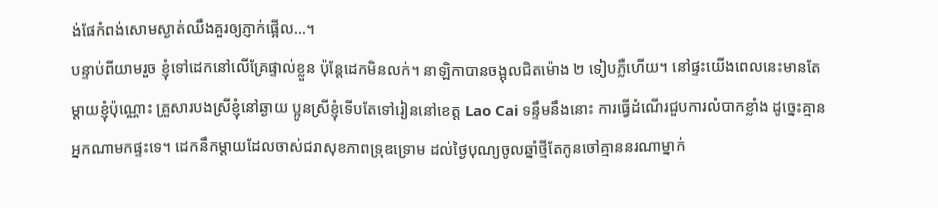ង់ផែកំពង់សោមស្ងាត់ឈឹងគួរឲ្យភ្ញាក់ផ្អើល…។
បន្ទាប់ពីយាមរួច ខ្ញុំទៅដេកនៅលើគ្រែផ្ទាល់ខ្លួន ប៉ុន្តែដេកមិនលក់។ នាឡិកាបានចង្អុលជិតម៉ោង ២ ទៀបភ្លឺហើយ។ នៅផ្ទះយើងពេលនេះមានតែម្តាយខ្ញុំប៉ុណ្ណោះ គ្រួសារបងស្រីខ្ញុំនៅឆ្ងាយ ប្អូនស្រីខ្ញុំទើបតែទៅរៀននៅខេត្ដ Lao Cai ទន្ទឹមនឹងនោះ ការធ្វើដំណើរជួបការលំបាកខ្លាំង ដូច្នេះគ្មានអ្នកណាមកផ្ទះទេ។ ដេកនឹកម្ដាយដែលចាស់ជរាសុខភាពទ្រុឌទ្រោម ដល់ថ្ងៃបុណ្យចូលឆ្នាំថ្មីតែកូនចៅគ្មាននរណាម្នាក់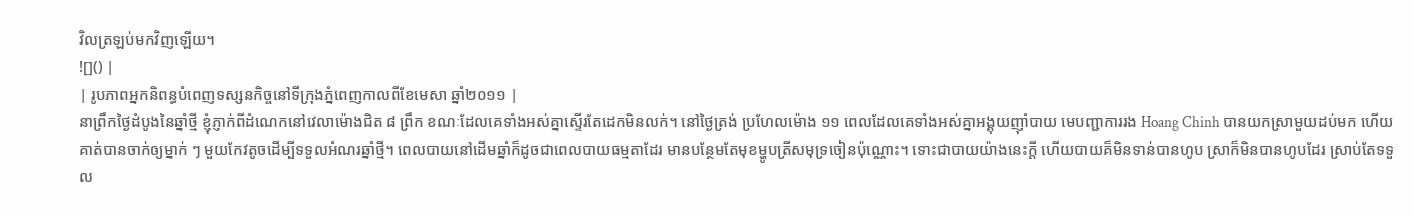វិលត្រឡប់មកវិញឡើយ។
![]() |
| រូបភាពអ្នកនិពន្ធបំពេញទស្សនកិច្ចនៅទីក្រុងភ្នំពេញកាលពីខែមេសា ឆ្នាំ២០១១ |
នាព្រឹកថ្ងៃដំបូងនៃឆ្នាំថ្មី ខ្ញុំភ្ញាក់ពីដំណេកនៅវេលាម៉ោងជិត ៨ ព្រឹក ខណៈដែលគេទាំងអស់គ្នាស្ទើរតែដេកមិនលក់។ នៅថ្ងៃត្រង់ ប្រហែលម៉ោង ១១ ពេលដែលគេទាំងអស់គ្នាអង្គុយញ៉ាំបាយ មេបញ្ជាការរង Hoang Chinh បានយកស្រាមួយដប់មក ហើយគាត់បានចាក់ឲ្យម្នាក់ ៗ មួយកែវតូចដើម្បីទទួលអំណរឆ្នាំថ្មី។ ពេលបាយនៅដើមឆ្នាំក៏ដូចជាពេលបាយធម្មតាដែរ មានបន្ថែមតែមុខម្ហូបត្រីសមុទ្រចៀនប៉ុណ្ណោះ។ ទោះជាបាយយ៉ាងនេះក្តី ហើយបាយគ៏មិនទាន់បានហូប ស្រាក៏មិនបានហូបដែរ ស្រាប់តែទទួល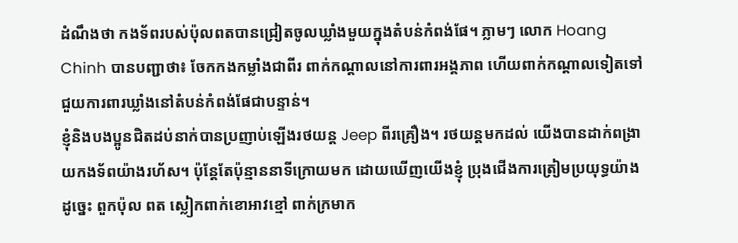ដំណឹងថា កងទ័ពរបស់ប៉ុលពតបានជ្រៀតចូលឃ្លាំងមួយក្នុងតំបន់កំពង់ផែ។ ភ្លាមៗ លោក Hoang Chinh បានបញ្ជាថា៖ ចែកកងកម្លាំងជាពីរ ពាក់កណ្ដាលនៅការពារអង្គភាព ហើយពាក់កណ្ដាលទៀតទៅជួយការពារឃ្លាំងនៅតំបន់កំពង់ផែជាបន្ទាន់។
ខ្ញុំនិងបងប្អូនជិតដប់នាក់បានប្រញាប់ឡើងរថយន្ត Jeep ពីរគ្រឿង។ រថយន្ដមកដល់ យើងបានដាក់ពង្រាយកងទ័ពយ៉ាងរហ័ស។ ប៉ុន្ដែតែប៉ុន្មាននាទីក្រោយមក ដោយឃើញយើងខ្ញុំ ប្រុងជើងការត្រៀមប្រយុទ្ធយ៉ាងដូច្នេះ ពួកប៉ុល ពត ស្លៀកពាក់ខោអាវខ្មៅ ពាក់ក្រមាក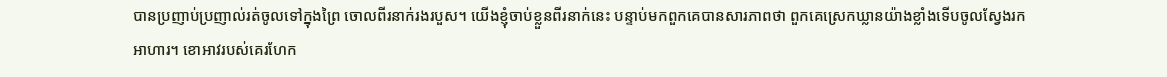បានប្រញាប់ប្រញាល់រត់ចូលទៅក្នុងព្រៃ ចោលពីរនាក់រងរបួស។ យើងខ្ញុំចាប់ខ្លួនពីរនាក់នេះ បន្ទាប់មកពួកគេបានសារភាពថា ពួកគេស្រេកឃ្លានយ៉ាងខ្លាំងទើបចូលស្វែងរកអាហារ។ ខោអាវរបស់គេរហែក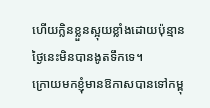ហើយក្លិនខ្លួនស្អុយខ្លាំងដោយប៉ុន្មានថ្ងៃនេះមិនបានងូតទឹកទេ។
ក្រោយមកខ្ញុំមានឱកាសបានទៅកម្ពុ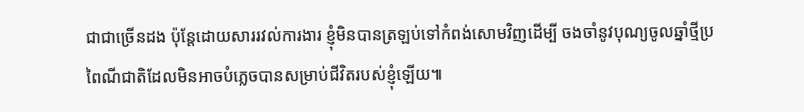ជាជាច្រើនដង ប៉ុន្តែដោយសាររវល់ការងារ ខ្ញុំមិនបានត្រឡប់ទៅកំពង់សោមវិញដើម្បី ចងចាំនូវបុណ្យចូលឆ្នាំថ្មីប្រពៃណីជាតិដែលមិនអាចបំភ្លេចបានសម្រាប់ជីវិតរបស់ខ្ញុំឡើយ៕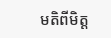មតិពីមិត្ត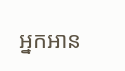អ្នកអាន